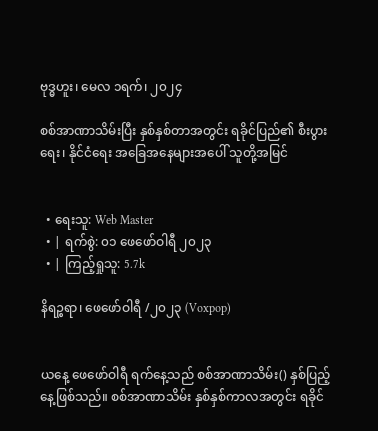ဗုဒ္ဓဟူး၊ မေလ ၁ရက်၊ ၂၀၂၄

စစ်အာဏာသိမ်းပြီး နှစ်နှစ်တာအတွင်း ရခိုင်ပြည်၏ စီးပွားရေး၊ နိုင်ငံရေး အခြေအနေများအပေါ် သူတို့အမြင်


  • ရေးသူ: Web Master
  • | ရက်စွဲ: ၀၁ ဖေဖော်ဝါရီ ၂၀၂၃
  • | ကြည့်ရှုသူ: 5.7k

နိရဉ္စရာ၊ ဖေဖော်ဝါရီ /၂၀၂၃ (Voxpop)


ယနေ့ ဖေဖော်ဝါရီ ရက်နေ့သည် စစ်အာဏာသိမ်း() နှစ်ပြည့်နေ့ဖြစ်သည်။ စစ်အာဏာသိမ်း နှစ်နှစ်ကာလအတွင်း ရခိုင်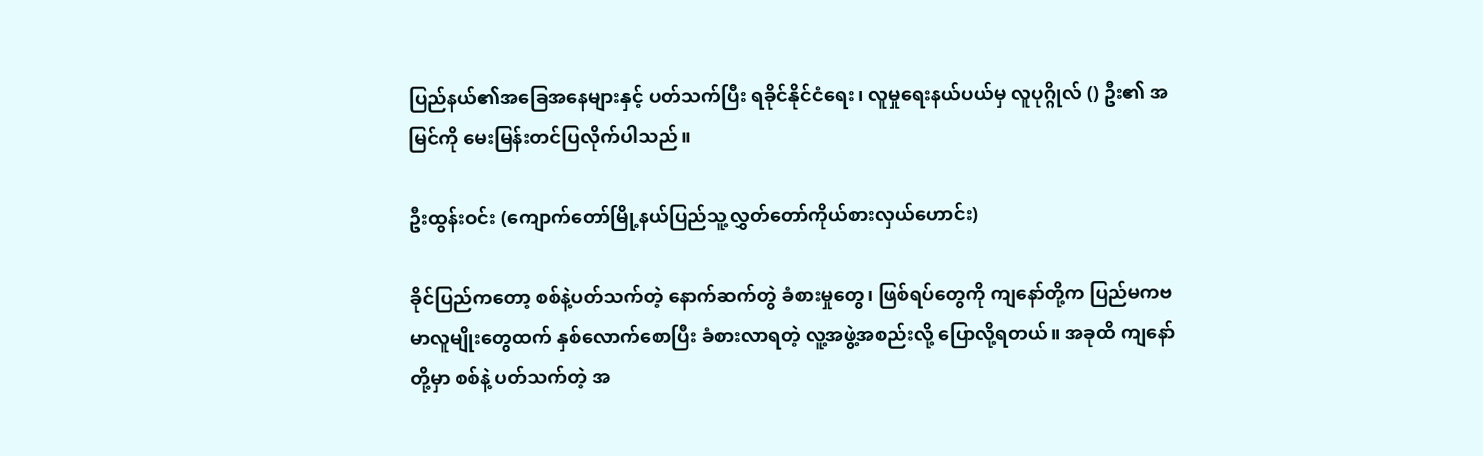ပြည်နယ်၏အခြေအနေများနှင့် ပတ်သက်ပြီး ရခိုင်နိုင်ငံရေး၊ လူမှုရေးနယ်ပယ်မှ လူပုဂ္ဂိုလ် () ဦး၏ အမြင်ကို မေးမြန်းတင်ပြလိုက်ပါသည်။

ဦးထွန်းဝင်း (ကျောက်တော်မြို့နယ်ပြည်သူ့လွှတ်တော်ကိုယ်စားလှယ်ဟောင်း)

ခိုင်ပြည်ကတော့ စစ်နဲ့ပတ်သက်တဲ့ နောက်ဆက်တွဲ ခံစားမှုတွေ၊ ဖြစ်ရပ်တွေကို ကျနော်တို့က ပြည်မကဗမာလူမျိုးတွေထက် နှစ်လောက်စောပြီး ခံစားလာရတဲ့ လူ့အဖွဲ့အစည်းလို့ ပြောလို့ရတယ်။ အခုထိ ကျနော်တို့မှာ စစ်နဲ့ ပတ်သက်တဲ့ အ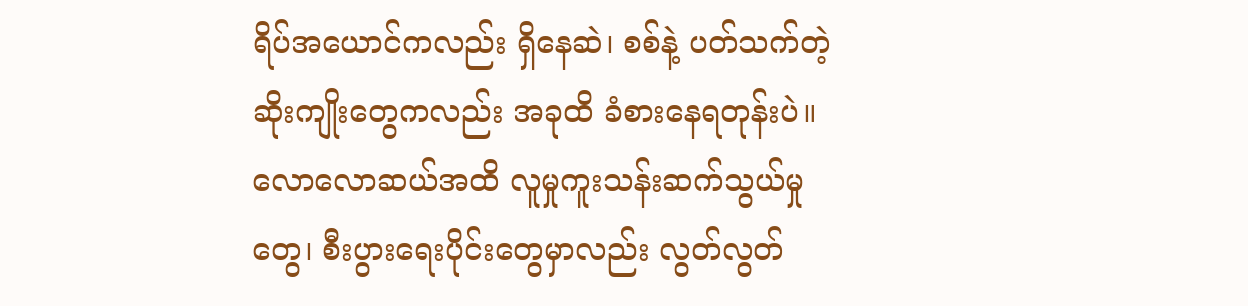ရိပ်အယောင်ကလည်း ရှိနေဆဲ၊ စစ်နဲ့ ပတ်သက်တဲ့ ဆိုးကျိုးတွေကလည်း အခုထိ ခံစားနေရတုန်းပဲ။ လောလောဆယ်အထိ လူမှုကူးသန်းဆက်သွယ်မှုတွေ၊ စီးပွားရေးပိုင်းတွေမှာလည်း လွတ်လွတ်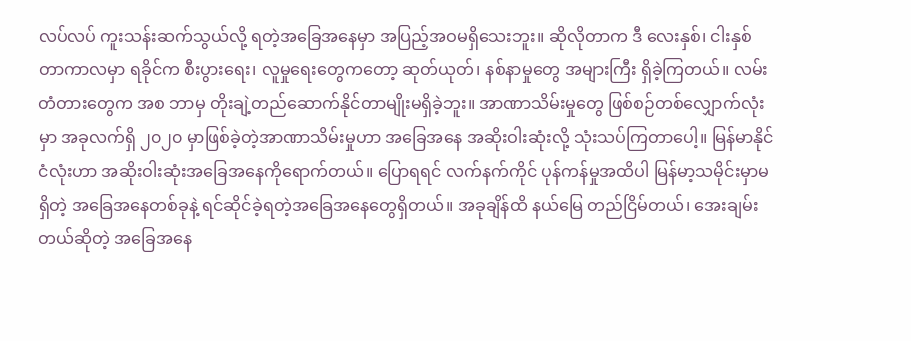လပ်လပ် ကူးသန်းဆက်သွယ်လို့ ရတဲ့အခြေအနေမှာ အပြည့်အဝမရှိသေးဘူး။ ဆိုလိုတာက ဒီ လေးနှစ်၊ ငါးနှစ်တာကာလမှာ ရခိုင်က စီးပွားရေး၊ လူမှုရေးတွေကတော့ ဆုတ်ယုတ်၊ နစ်နာမှုတွေ အများကြီး ရှိခဲ့ကြတယ်။ လမ်းတံတားတွေက အစ ဘာမှ တိုးချဲ့တည်ဆောက်နိုင်တာမျိုးမရှိခဲ့ဘူး။ အာဏာသိမ်းမှုတွေ ဖြစ်စဉ်တစ်လျှောက်လုံးမှာ အခုလက်ရှိ ၂၀၂၀ မှာဖြစ်ခဲ့တဲ့အာဏာသိမ်းမှုဟာ အခြေအနေ အဆိုးဝါးဆုံးလို့ သုံးသပ်ကြတာပေါ့။ မြန်မာနိုင်ငံလုံးဟာ အဆိုးဝါးဆုံးအခြေအနေကိုရောက်တယ်။ ပြောရရင် လက်နက်ကိုင် ပုန်ကန်မှုအထိပါ မြန်မာ့သမိုင်းမှာမရှိတဲ့ အခြေအနေတစ်ခုနဲ့ ရင်ဆိုင်ခဲ့ရတဲ့အခြေအနေတွေရှိတယ်။ အခုချိန်ထိ နယ်မြေ တည်ငြိမ်တယ်၊ အေးချမ်းတယ်ဆိုတဲ့ အခြေအနေ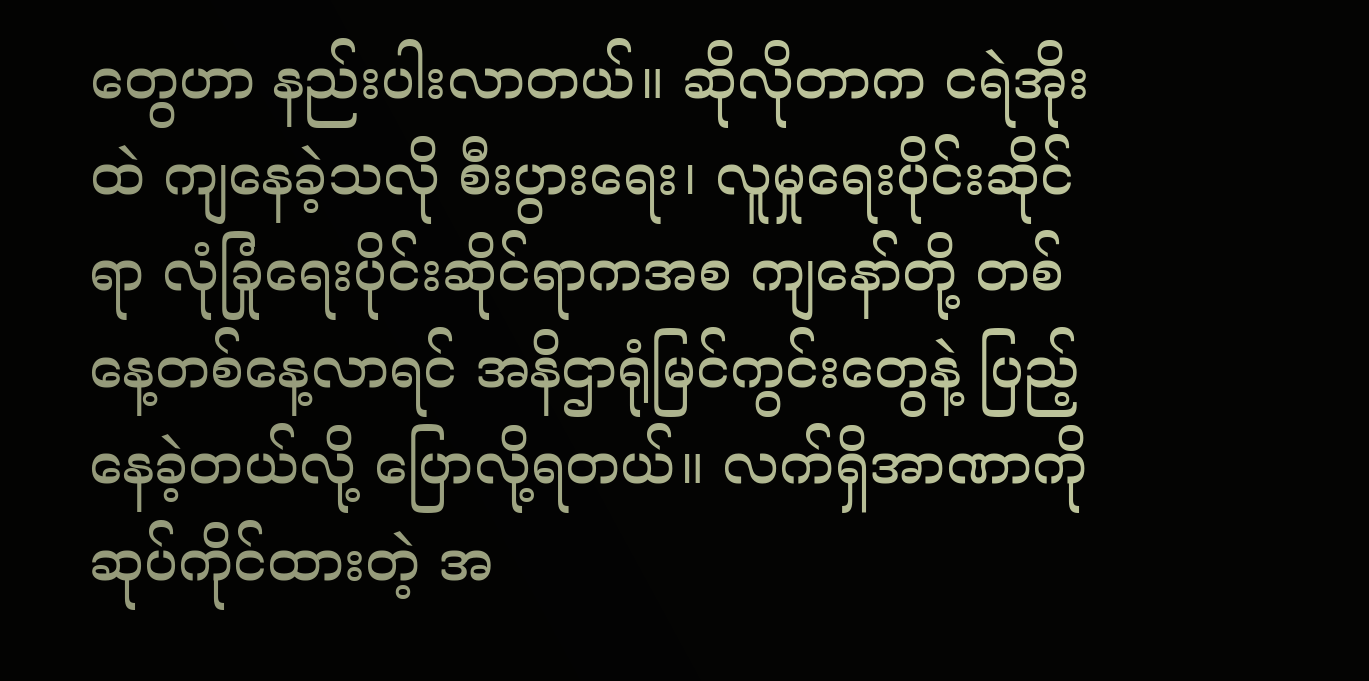တွေဟာ နည်းပါးလာတယ်။ ဆိုလိုတာက ငရဲအိုးထဲ ကျနေခဲ့သလို စီးပွားရေး၊ လူမှုရေးပိုင်းဆိုင်ရာ လုံခြုံရေးပိုင်းဆိုင်ရာကအစ ကျနော်တို့ တစ်နေ့တစ်နေ့လာရင် အနိဌာရုံမြင်ကွင်းတွေနဲ့ ပြည့်နေခဲ့တယ်လို့ ပြောလို့ရတယ်။ လက်ရှိအာဏာကို ဆုပ်ကိုင်ထားတဲ့ အ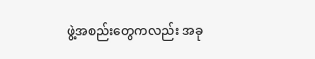ဖွဲ့အစည်းတွေကလည်း အခု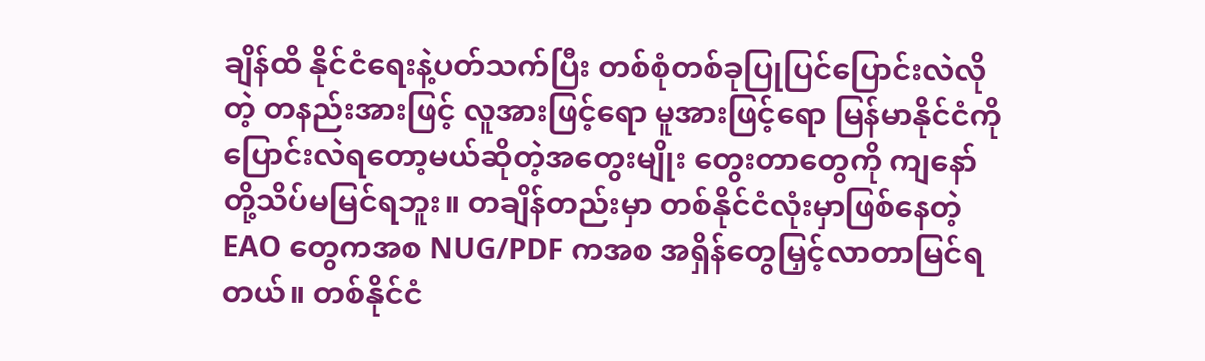ချိန်ထိ နိုင်ငံရေးနဲ့ပတ်သက်ပြီး တစ်စုံတစ်ခုပြုပြင်ပြောင်းလဲလိုတဲ့ တနည်းအားဖြင့် လူအားဖြင့်ရော မူအားဖြင့်ရော မြန်မာနိုင်ငံကို ပြောင်းလဲရတော့မယ်ဆိုတဲ့အတွေးမျိုး တွေးတာတွေကို ကျနော်တို့သိပ်မမြင်ရဘူး။ တချိန်တည်းမှာ တစ်နိုင်ငံလုံးမှာဖြစ်နေတဲ့ EAO တွေကအစ NUG/PDF ကအစ အရှိန်တွေမြှင့်လာတာမြင်ရတယ်။ တစ်နိုင်ငံ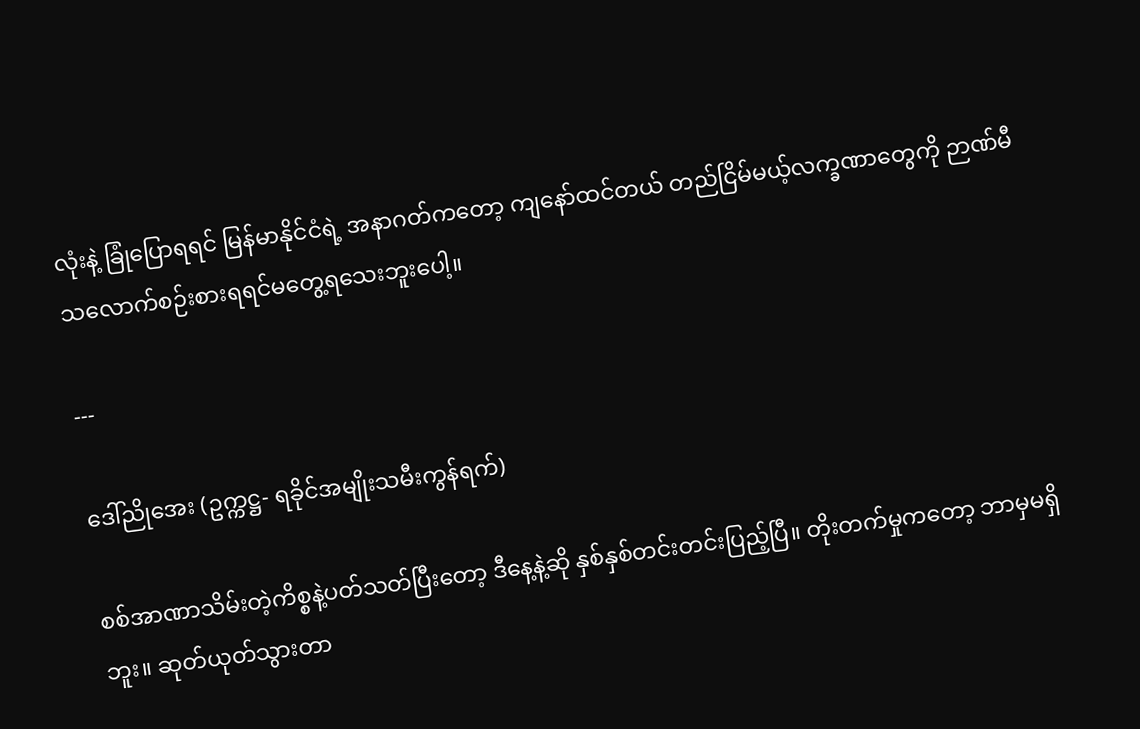လုံးနဲ့ ခြုံပြောရရင် မြန်မာနိုင်ငံရဲ့ အနာဂတ်ကတော့ ကျနော်ထင်တယ် တည်ငြိမ်မယ့်လက္ခဏာတွေကို ဉာဏ်မီသလောက်စဉ်းစားရရင်မတွေ့ရသေးဘူးပေါ့။

---

ဒေါ်ညိုအေး (ဥက္ကဋ္ဌ- ရခိုင်အမျိုးသမီးကွန်ရက်)

စစ်အာဏာသိမ်းတဲ့ကိစ္စနဲ့ပတ်သတ်ပြီးတော့ ဒီနေ့နဲ့ဆို နှစ်နှစ်တင်းတင်းပြည့်ပြီ။ တိုးတက်မှုကတော့ ဘာမှမရှိဘူး။ ဆုတ်ယုတ်သွားတာ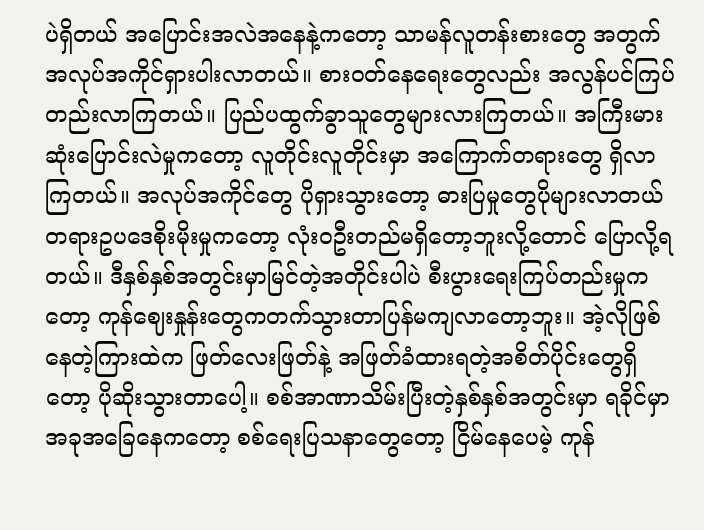ပဲရှိတယ် အပြောင်းအလဲအနေနဲ့ကတော့ သာမန်လူတန်းစားတွေ အတွက်အလုပ်အကိုင်ရှားပါးလာတယ်။ စားဝတ်နေရေးတွေလည်း အလွန်ပင်ကြပ်တည်းလာကြတယ်။ ပြည်ပထွက်ခွာသူတွေများလားကြတယ်။ အကြီးမားဆုံးပြောင်းလဲမှုကတော့ လူတိုင်းလူတိုင်းမှာ အကြောက်တရားတွေ ရှိလာကြတယ်။ အလုပ်အကိုင်တွေ ပိုရှားသွားတော့ ဓားပြမှုတွေပိုများလာတယ် တရားဥပဒေစိုးမိုးမှုကတော့ လုံးဝဦးတည်မရှိတော့ဘူးလို့တောင် ပြောလို့ရတယ်။ ဒီနှစ်နှစ်အတွင်းမှာမြင်တဲ့အတိုင်းပါပဲ စီးပွားရေးကြပ်တည်းမှုကတော့ ကုန်ဈေးနှုန်းတွေကတက်သွားတာပြန်မကျလာတော့ဘူး။ အဲ့လိုဖြစ်နေတဲ့ကြားထဲက ဖြတ်လေးဖြတ်နဲ့ အဖြတ်ခံထားရတဲ့အစိတ်ပိုင်းတွေရှိတော့ ပိုဆိုးသွားတာပေါ့။ စစ်အာဏာသိမ်းပြီးတဲ့နှစ်နှစ်အတွင်းမှာ ရခိုင်မှာအခုအခြေနေကတော့ စစ်ရေးပြသနာတွေတော့ ငြိမ်နေပေမဲ့ ကုန်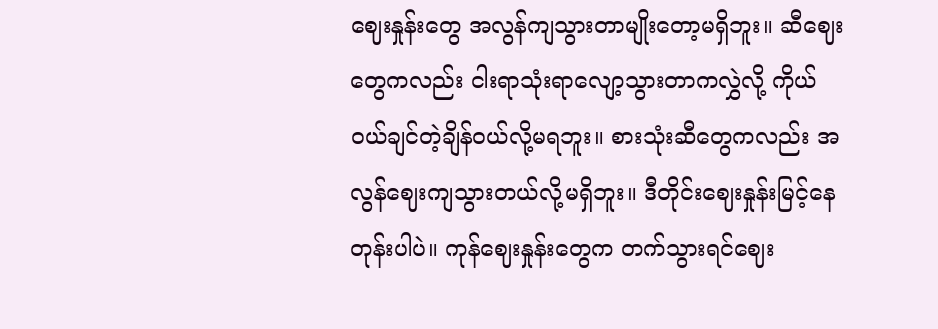ဈေးနှုန်းတွေ အလွန်ကျသွားတာမျိုးတော့မရှိဘူး။ ဆီဈေးတွေကလည်း ငါးရာသုံးရာလျော့သွားတာကလွှဲလို့ ကိုယ်ဝယ်ချင်တဲ့ချိန်ဝယ်လို့မရဘူး။ စားသုံးဆီတွေကလည်း အလွန်ဈေးကျသွားတယ်လို့မရှိဘူး။ ဒီတိုင်းဈေးနှုန်းမြင့်နေတုန်းပါပဲ။ ကုန်ဈေးနှုန်းတွေက တက်သွားရင်ဈေး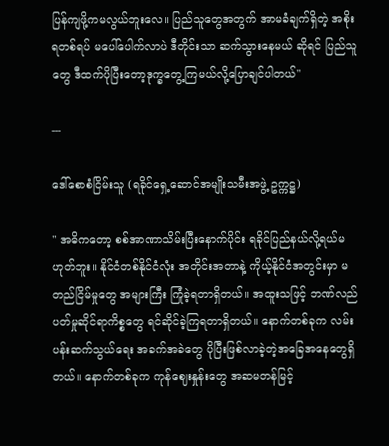ပြန်ကျဖို့ကမလွယ်ဘူးလေ။ ပြည်သူတွေအတွက် အာမခံချက်ရှိတဲ့ အစိုးရတစ်ရပ် မပေါ်ပေါက်လာပဲ ဒီတိုင်းသာ ဆက်သွားနေမယ် ဆိုရင် ပြည်သူတွေ ဒီထက်ပိုပြီးတော့ဒုက္ခတွေ့ကြမယ်လို့ပြောချင်ပါတယ်"

---

ဒေါ်စောစံငြိမ်းသူ (ရခိုင်ရှေ့ဆောင်အမျိုးသမီးအဖွဲ့ ဥက္ကဋ္ဌ)

" အဓိကတော့ စစ်အာဏာသိမ်းပြီးနောက်ပိုင်း ရခိုင်ပြည်နယ်လို့ရယ်မဟုတ်ဘူး။ နိုင်ငံတစ်နိုင်ငံလုံး အတိုင်းအတာနဲ့ ကိုယ့်နိုင်ငံအတွင်းမှာ မတည်ငြိမ်မှုတွေ အများကြီး ကြုံခဲ့ရတာရှိတယ်။ အထူးသဖြင့် ဘဏ်လည်ပတ်မှုဆိုင်ရာကိစ္စတွေ ရင်ဆိုင်ခဲ့ကြရတာရှိတယ်။ နောက်တစ်ခုက လမ်းပန်းဆက်သွယ်ရေး အခက်အခဲတွေ ပိုပြီးဖြစ်လာခဲ့တဲ့အခြေအနေတွေရှိတယ်။ နောက်တစ်ခုက ကုန်ဈေးနှုန်းတွေ အဆမတန်မြင့်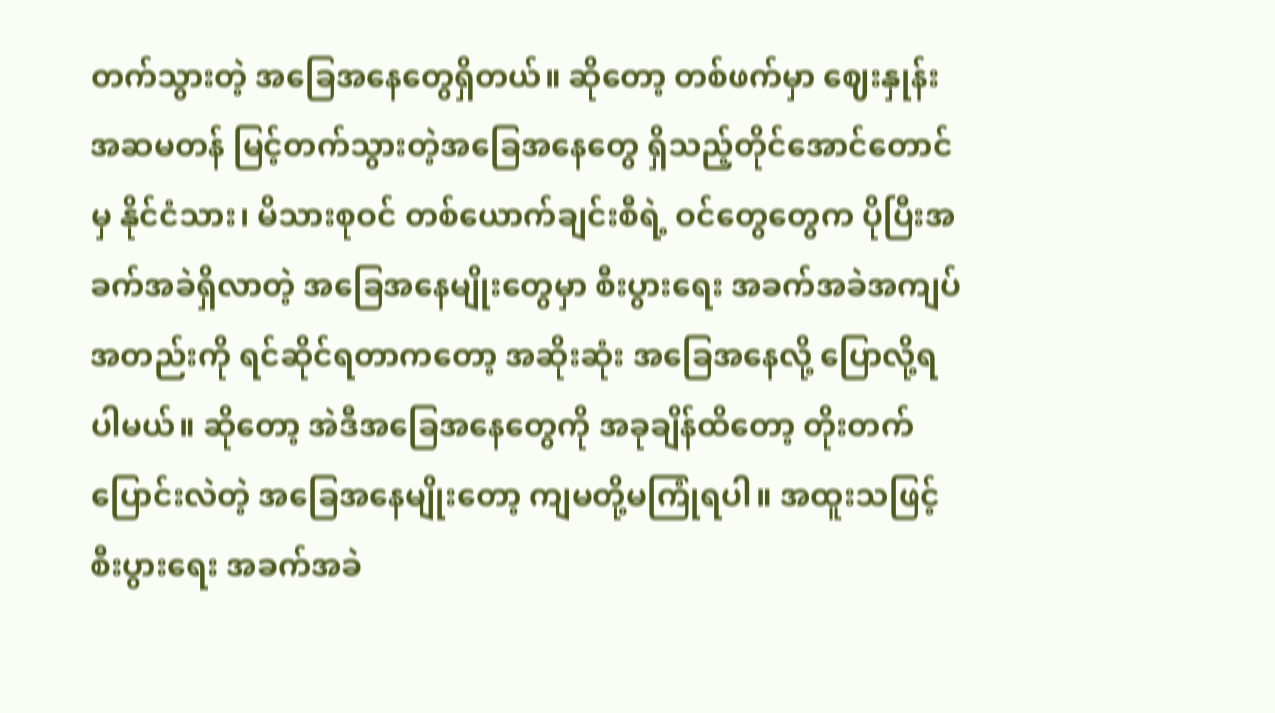တက်သွားတဲ့ အခြေအနေတွေရှိတယ်။ ဆိုတော့ တစ်ဖက်မှာ ဈေးနှုန်းအဆမတန် မြင့်တက်သွားတဲ့အခြေအနေတွေ ရှိသည့်တိုင်အောင်တောင်မှ နိုင်ငံသား၊ မိသားစုဝင် တစ်ယောက်ချင်းစီရဲ့ ဝင်တွေတွေက ပိုပြီးအခက်အခဲရှိလာတဲ့ အခြေအနေမျိုးတွေမှာ စီးပွားရေး အခက်အခဲအကျပ်အတည်းကို ရင်ဆိုင်ရတာကတော့ အဆိုးဆုံး အခြေအနေလို့ ပြောလို့ရပါမယ်။ ဆိုတော့ အဲဒီအခြေအနေတွေကို အခုချိန်ထိတော့ တိုးတက်ပြောင်းလဲတဲ့ အခြေအနေမျိုးတော့ ကျမတို့မကြုံရပါ။ အထူးသဖြင့် စီးပွားရေး အခက်အခဲ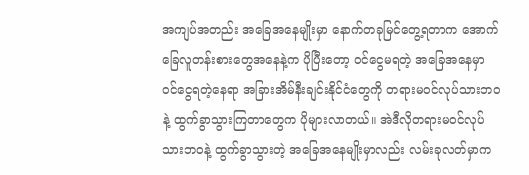အကျပ်အတည်း အခြေအနေမျိုးမှာ နောက်တခုမြင်တွေ့ရတာက အောက်ခြေလူတန်းစားတွေအနေနဲ့က ပိုပြီးတော့ ဝင်ငွေမရတဲ့ အခြေအနေမှာ ဝင်ငွေရတဲ့နေရာ အခြားအိမ်နီးချင်းနိုင်ငံတွေကို တရားမဝင်လုပ်သားဘဝနဲ့ ထွက်ခွာသွားကြတာတွေက ပိုများလာတယ်။ အဲဒီလိုတရားမဝင်လုပ်သားဘဝနဲ့ ထွက်ခွာသွားတဲ့ အခြေအနေမျိုးမှာလည်း လမ်းခုလတ်မှာက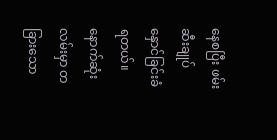နေစပြီး ဖမ်းဆီးချုပ်နှောင်ခြင်းခံရတယ်။ နောက်ဆုံးလမ်းမှာ တခြားသော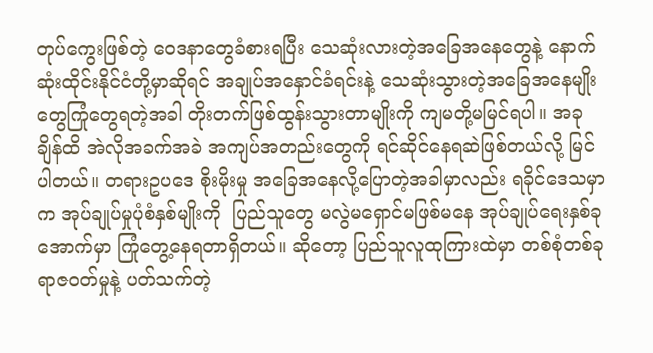တုပ်ကွေးဖြစ်တဲ့ ဝေဒနာတွေခံစားရပြီး သေဆုံးလားတဲ့အခြေအနေတွေနဲ့ နောက်ဆုံးထိုင်းနိုင်ငံတို့မှာဆိုရင် အချုပ်အနှောင်ခံရင်းနဲ့ သေဆုံးသွားတဲ့အခြေအနေမျိုးတွေကြုံတွေရတဲ့အခါ တိုးတက်ဖြစ်ထွန်းသွားတာမျိုးကို ကျမတို့မမြင်ရပါ။ အခုချိန်ထိ အဲလိုအခက်အခဲ အကျပ်အတည်းတွေကို ရင်ဆိုင်နေရဆဲဖြစ်တယ်လို့ မြင်ပါတယ်။ တရားဥပဒေ စိုးမိုးမှု အခြေအနေလို့ပြောတဲ့အခါမှာလည်း ရခိုင်ဒေသမှာက အုပ်ချုပ်မှုပုံစံနှစ်မျိုးကို  ပြည်သူတွေ မလွဲမရှောင်မဖြစ်မနေ အုပ်ချုပ်ရေးနှစ်ခုအောက်မှာ ကြုံတွေ့နေရတာရှိတယ်။ ဆိုတော့ ပြည်သူလူထုကြားထဲမှာ တစ်စုံတစ်ခု ရာဇဝတ်မှုနဲ့ ပတ်သက်တဲ့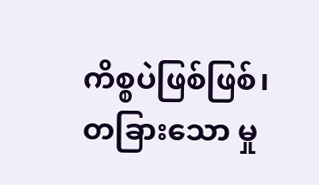ကိစ္စပဲဖြစ်ဖြစ်၊ တခြားသော မှု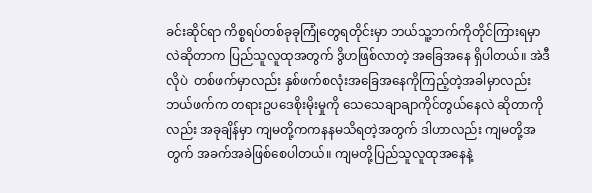ခင်းဆိုင်ရာ ကိစ္စရပ်တစ်ခုခုကြုံတွေရတိုင်းမှာ ဘယ်သူ့ဘက်ကိုတိုင်ကြားရမှာလဲဆိုတာက ပြည်သူလူထုအတွက် ဒွိဟဖြစ်လာတဲ့ အခြေအနေ ရှိပါတယ်။ အဲဒီလိုပဲ  တစ်ဖက်မှာလည်း နှစ်ဖက်စလုံးအခြေအနေကိုကြည့်တဲ့အခါမှာလည်း ဘယ်ဖက်က တရားဥပဒေစိုးမိုးမှုကို သေသေချာချာကိုင်တွယ်နေလဲ ဆိုတာကိုလည်း အခုချိန်မှာ ကျမတို့ကကနနမသိရတဲ့အတွက် ဒါဟာလည်း ကျမတို့အတွက် အခက်အခဲဖြစ်စေပါတယ်။ ကျမတို့ပြည်သူလူထုအနေနဲ့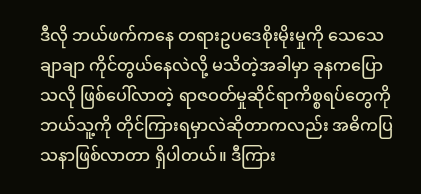ဒီလို ဘယ်ဖက်ကနေ တရားဥပဒေစိုးမိုးမှုကို သေသေချာချာ ကိုင်တွယ်နေလဲလို့ မသိတဲ့အခါမှာ ခုနကပြောသလို ဖြစ်ပေါ်လာတဲ့ ရာဇဝတ်မှုဆိုင်ရာကိစ္စရပ်တွေကို ဘယ်သူ့ကို တိုင်ကြားရမှာလဲဆိုတာကလည်း အဓိကပြသနာဖြစ်လာတာ ရှိပါတယ်။ ဒီကြား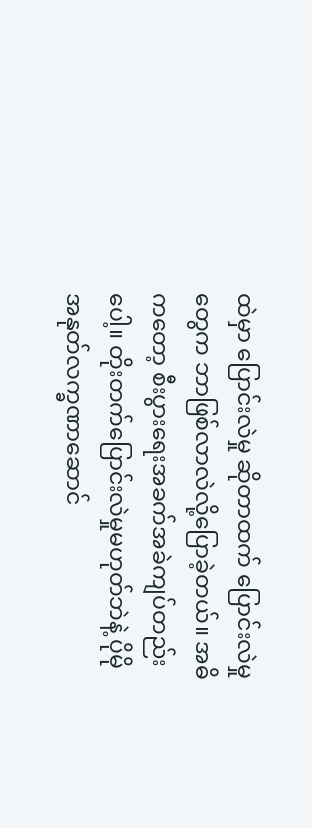ထဲမှာ ပြောင်းလဲမှု ဆိုတာထက် ပြောင်းလဲမှုတွေက ဘာဖြစ်လာလဲလို့ပြောခဲ့တယ်။ အဓိကတော့ စီးပွားရေးအခက်အခဲကျပ်တည်းပေါ့။ တိုးတက်ပြောင်းလဲမှုမဟုတ်ဘဲနဲ့ ပိုမိုအနုတ်လက္ခဏာဆောင်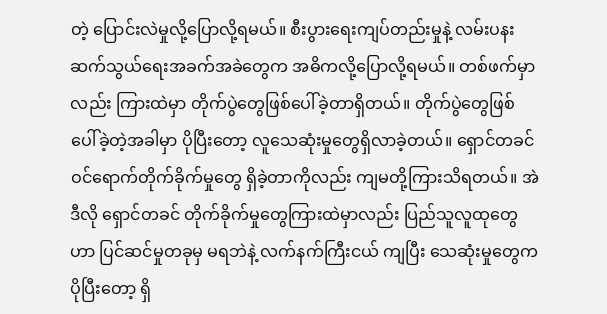တဲ့ ပြောင်းလဲမှုလို့ပြောလို့ရမယ်။ စီးပွားရေးကျပ်တည်းမှုနဲ့ လမ်းပနးဆက်သွယ်ရေးအခက်အခဲတွေက အဓိကလို့ပြောလို့ရမယ်။ တစ်ဖက်မှာလည်း ကြားထဲမှာ တိုက်ပွဲတွေဖြစ်ပေါ်ခဲ့တာရှိတယ်။ တိုက်ပွဲတွေဖြစ်ပေါ်ခဲ့တဲ့အခါမှာ ပိုပြီးတော့ လူသေဆုံးမှုတွေရှိလာခဲ့တယ်။ ရှောင်တခင် ဝင်ရောက်တိုက်ခိုက်မှုတွေ ရှိခဲ့တာကိုလည်း ကျမတို့ကြားသိရတယ်။ အဲဒီလို ရှောင်တခင် တိုက်ခိုက်မှုတွေကြားထဲမှာလည်း ပြည်သူလူထုတွေဟာ ပြင်ဆင်မှုတခုမှ မရဘဲနဲ့ လက်နက်ကြီးငယ် ကျပြီး သေဆုံးမှုတွေက ပိုပြီးတော့ ရှိ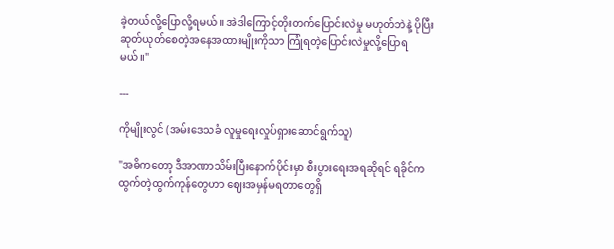ခဲ့တယ်လို့ပြောလို့ရမယ်။ အဲဒါကြောင့်တိုးတက်ပြောင်းလဲမှု မဟုတ်ဘဲနဲ့ ပိုပြီးဆုတ်ယုတ်စေတဲ့အနေအထားမျိုးကိုသာ ကြုံရတဲ့ပြောင်းလဲမှုလို့ပြောရမယ်။"

---

ကိုမျိုးလွင် (အမ်းဒေသခံ လူမှုရေးလှုပ်ရှားဆောင်ရွက်သူ)

"အဓိကတော့ ဒီအာဏာသိမ်းပြီးနောက်ပိုင်းမှာ စီးပွားရေးအရဆိုရင် ရခိုင်ကထွက်တဲ့ထွက်ကုန်တွေဟာ ဈေးအမှန်မရတာတွေရှိ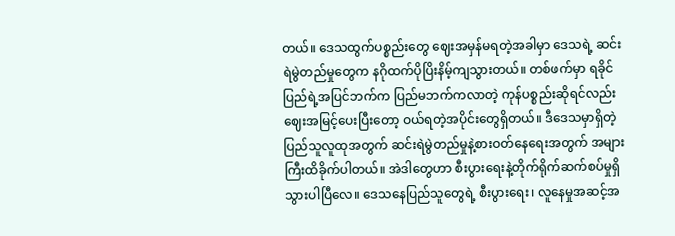တယ်။ ဒေသထွက်ပစ္စည်းတွေ ဈေးအမှန်မရတဲ့အခါမှာ ဒေသရဲ့ ဆင်းရဲမွဲတည်မှုတွေက နဂိုထက်ပိုပြိးနိမ့်ကျသွားတယ်။ တစ်ဖက်မှာ ရခိုင်ပြည်ရဲ့အပြင်ဘက်က ပြည်မဘက်ကလာတဲ့ ကုန်ပစ္စည်းဆိုရင်လည်း ဈေးအမြင့်ပေးပြီးတော့ ဝယ်ရတဲ့အပိုင်းတွေရှိတယ်။ ဒီဒေသမှာရှိတဲ့ပြည်သူလူထုအတွက် ဆင်းရဲမွဲတည်မှုနဲ့စားဝတ်နေရေးအတွက် အများကြီးထိခိုက်ပါတယ်။ အဲဒါတွေဟာ စီးပွားရေးနဲ့တိုက်ရိုက်ဆက်စပ်မှုရှိသွားပါပြီလေ။ ဒေသနေပြည်သူတွေရဲ့ စီးပွားရေး၊ လူနေမှုအဆင့်အ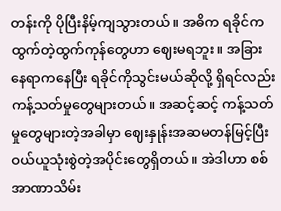တန်းကို ပိုပြီးနိမ့်ကျသွားတယ်။ အဓိက ရခိုင်ကထွက်တဲ့ထွက်ကုန်တွေဟာ ဈေးမရဘူး။ အခြားနေရာကနေပြီး ရခိုင်ကိုသွင်းမယ်ဆိုလို့ ရှိရင်လည်း ကန့်သတ်မှုတွေများတယ်။ အဆင့်ဆင့် ကန့်သတ်မှုတွေများတဲ့အခါမှာ ဈေးနှုန်းအဆမတန်မြင့်ပြီး ဝယ်ယူသုံးစွဲတဲ့အပိုင်းတွေရှိတယ်။ အဲဒါဟာ စစ်အာဏာသိမ်း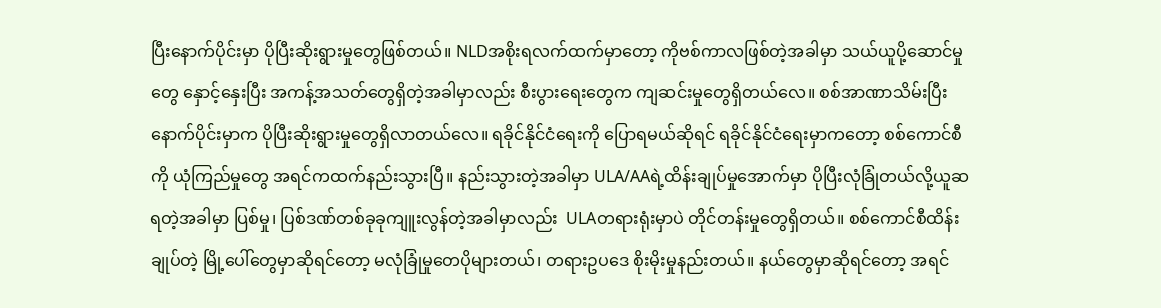ပြီးနောက်ပိုင်းမှာ ပိုပြီးဆိုးရွားမှုတွေဖြစ်တယ်။ NLDအစိုးရလက်ထက်မှာတော့ ကိုဗစ်ကာလဖြစ်တဲ့အခါမှာ သယ်ယူပို့ဆောင်မှုတွေ နှောင့်နှေးပြီး အကန့်အသတ်တွေရှိတဲ့အခါမှာလည်း စီးပွားရေးတွေက ကျဆင်းမှုတွေရှိတယ်လေ။ စစ်အာဏာသိမ်းပြီးနောက်ပိုင်းမှာက ပိုပြီးဆိုးရွားမှုတွေရှိလာတယ်လေ။ ရခိုင်နိုင်ငံရေးကို ပြောရမယ်ဆိုရင် ရခိုင်နိုင်ငံရေးမှာကတော့ စစ်ကောင်စီကို ယုံကြည်မှုတွေ အရင်ကထက်နည်းသွားပြီ။ နည်းသွားတဲ့အခါမှာ ULA/AAရဲ့ထိန်းချုပ်မှုအောက်မှာ ပိုပြီးလုံခြုံတယ်လို့ယူဆရတဲ့အခါမှာ ပြစ်မှု၊ ပြစ်ဒဏ်တစ်ခုခုကျူးလွန်တဲ့အခါမှာလည်း  ULAတရားရုံးမှာပဲ တိုင်တန်းမှုတွေရှိတယ်။ စစ်ကောင်စီထိန်းချုပ်တဲ့ မြို့ပေါ်တွေမှာဆိုရင်တော့ မလုံခြုံမှုတေပိုများတယ်၊ တရားဥပဒေ စိုးမိုးမှုနည်းတယ်။ နယ်တွေမှာဆိုရင်တော့ အရင်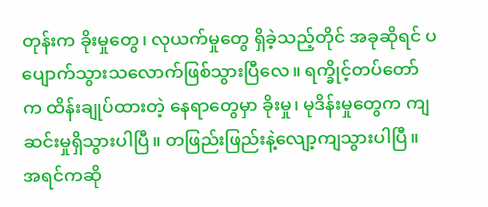တုန်းက ခိုးမှုတွေ၊ လုယက်မှုတွေ ရှိခဲ့သည့်တိုင် အခုဆိုရင် ပပျောက်သွားသလောက်ဖြစ်သွားပြီလေ။ ရက္ခိုင့်တပ်တော်က ထိန်းချုပ်ထားတဲ့ နေရာတွေမှာ ခိုးမှု၊ မုဒိန်းမှုတွေက ကျဆင်းမှုရှိသွားပါပြီ။ တဖြည်းဖြည်းနဲ့လျော့ကျသွားပါပြီ။ အရင်ကဆို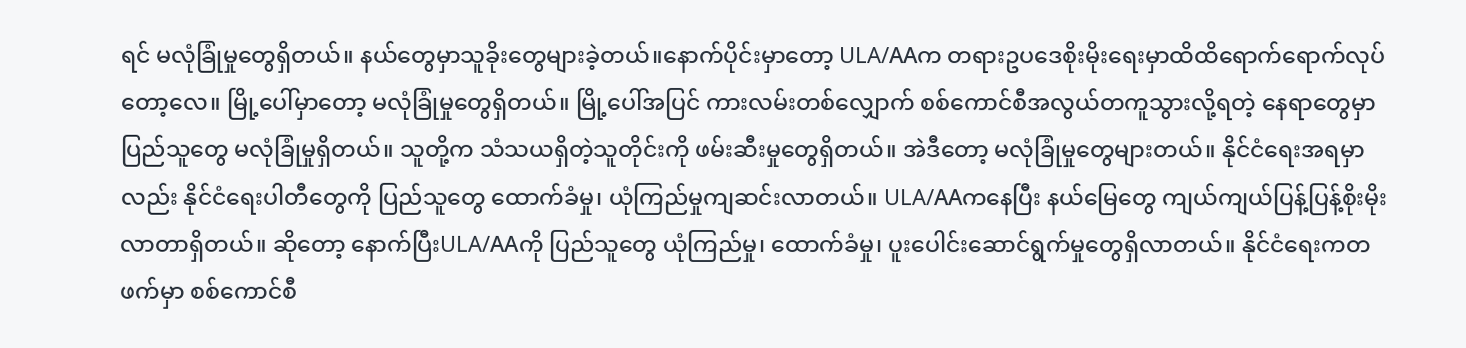ရင် မလုံခြုံမှုတွေရှိတယ်။ နယ်တွေမှာသူခိုးတွေများခဲ့တယ်။နောက်ပိုင်းမှာတော့ ULA/AAက တရားဥပဒေစိုးမိုးရေးမှာထိထိရောက်ရောက်လုပ်တော့လေ။ မြို့ပေါ်မှာတော့ မလုံခြုံမှုတွေရှိတယ်။ မြို့ပေါ်အပြင် ကားလမ်းတစ်လျှောက် စစ်ကောင်စီအလွယ်တကူသွားလို့ရတဲ့ နေရာတွေမှာ ပြည်သူတွေ မလုံခြုံမှုရှိတယ်။ သူတို့က သံသယရှိတဲ့သူတိုင်းကို ဖမ်းဆီးမှုတွေရှိတယ်။ အဲဒီတော့ မလုံခြုံမှုတွေများတယ်။ နိုင်ငံရေးအရမှာလည်း နိုင်ငံရေးပါတီတွေကို ပြည်သူတွေ ထောက်ခံမှု၊ ယုံကြည်မှုကျဆင်းလာတယ်။ ULA/AAကနေပြီး နယ်မြေတွေ ကျယ်ကျယ်ပြန့်ပြန့်စိုးမိုးလာတာရှိတယ်။ ဆိုတော့ နောက်ပြီးULA/AAကို ပြည်သူတွေ ယုံကြည်မှု၊ ထောက်ခံမှု၊ ပူးပေါင်းဆောင်ရွက်မှုတွေရှိလာတယ်။ နိုင်ငံရေးကတဖက်မှာ စစ်ကောင်စီ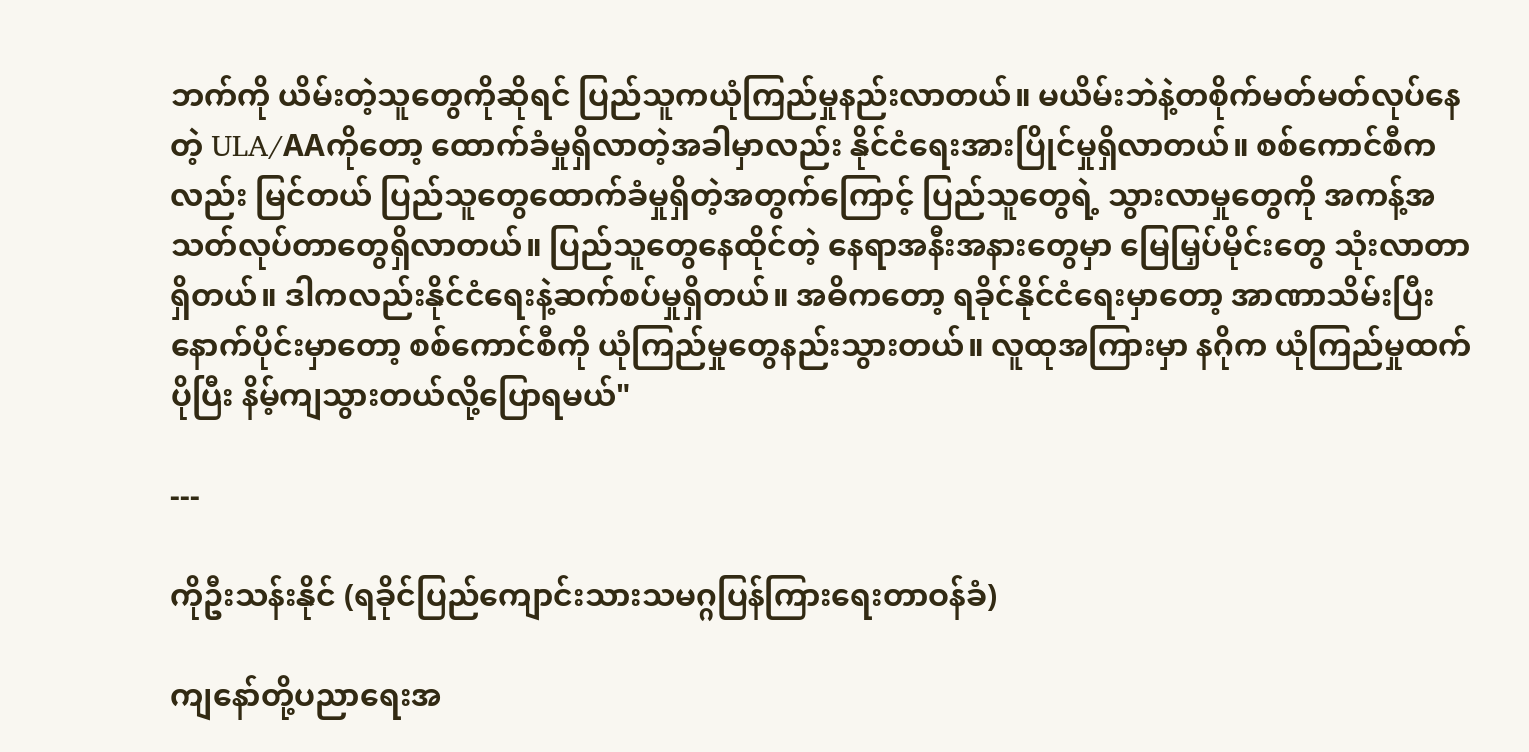ဘက်ကို ယိမ်းတဲ့သူတွေကိုဆိုရင် ပြည်သူကယုံကြည်မှုနည်းလာတယ်။ မယိမ်းဘဲနဲ့တစိုက်မတ်မတ်လုပ်နေတဲ့ ULA/AAကိုတော့ ထောက်ခံမှုရှိလာတဲ့အခါမှာလည်း နိုင်ငံရေးအားပြိုင်မှုရှိလာတယ်။ စစ်ကောင်စီကလည်း မြင်တယ် ပြည်သူတွေထောက်ခံမှုရှိတဲ့အတွက်ကြောင့် ပြည်သူတွေရဲ့ သွားလာမှုတွေကို အကန့်အသတ်လုပ်တာတွေရှိလာတယ်။ ပြည်သူတွေနေထိုင်တဲ့ နေရာအနီးအနားတွေမှာ မြေမြှပ်မိုင်းတွေ သုံးလာတာရှိတယ်။ ဒါကလည်းနိုင်ငံရေးနဲ့ဆက်စပ်မှုရှိတယ်။ အဓိကတော့ ရခိုင်နိုင်ငံရေးမှာတော့ အာဏာသိမ်းပြီးနောက်ပိုင်းမှာတော့ စစ်ကောင်စီကို ယုံကြည်မှုတွေနည်းသွားတယ်။ လူထုအကြားမှာ နဂိုက ယုံကြည်မှုထက်ပိုပြီး နိမ့်ကျသွားတယ်လို့ပြောရမယ်"

---

ကိုဦးသန်းနိုင် (ရခိုင်ပြည်ကျောင်းသားသမဂ္ဂပြန်ကြားရေးတာဝန်ခံ)

ကျနော်တို့ပညာရေးအ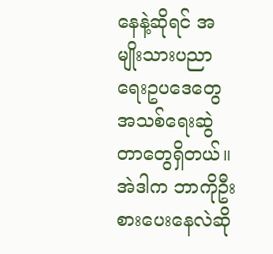နေနဲ့ဆိုရင် အမျိုးသားပညာရေးဥပဒေတွေ အသစ်ရေးဆွဲတာတွေရှိတယ်။ အဲဒါက ဘာကိုဦးစားပေးနေလဲဆို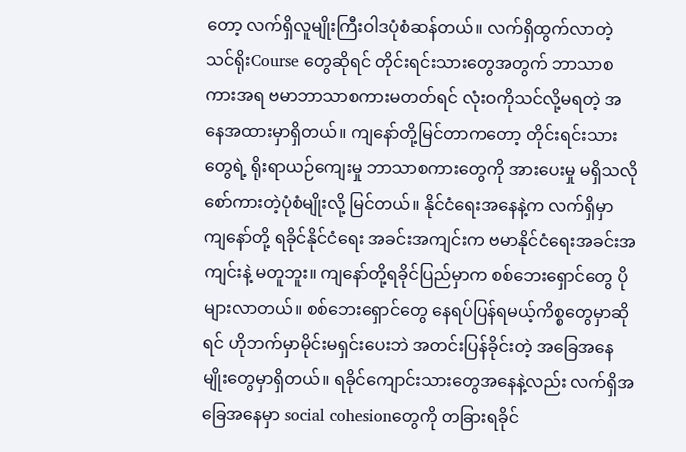တော့ လက်ရှိလူမျိုးကြီးဝါဒပုံစံဆန်တယ်။ လက်ရှိထွက်လာတဲ့ သင်ရိုးCourse တွေဆိုရင် တိုင်းရင်းသားတွေအတွက် ဘာသာစကားအရ ဗမာဘာသာစကားမတတ်ရင် လုံးဝကိုသင်လို့မရတဲ့ အနေအထားမှာရှိတယ်။ ကျနော်တို့မြင်တာကတော့ တိုင်းရင်းသားတွေရဲ့ ရိုးရာယဉ်ကျေးမှု ဘာသာစကားတွေကို အားပေးမှု မရှိသလို စော်ကားတဲ့ပုံစံမျိုးလို့ မြင်တယ်။ နိုင်ငံရေးအနေနဲ့က လက်ရှိမှာ ကျနော်တို့ ရခိုင်နိုင်ငံရေး အခင်းအကျင်းက ဗမာနိုင်ငံရေးအခင်းအကျင်းနဲ့ မတူဘူး။ ကျနော်တို့ရခိုင်ပြည်မှာက စစ်ဘေးရှောင်တွေ ပိုများလာတယ်။ စစ်ဘေးရှောင်တွေ နေရပ်ပြန်ရမယ့်ကိစ္စတွေမှာဆိုရင် ဟိုဘက်မှာမိုင်းမရှင်းပေးဘဲ အတင်းပြန်ခိုင်းတဲ့ အခြေအနေမျိုးတွေမှာရှိတယ်။ ရခိုင်ကျောင်းသားတွေအနေနဲ့လည်း လက်ရှိအခြေအနေမှာ social cohesionတွေကို တခြားရခိုင်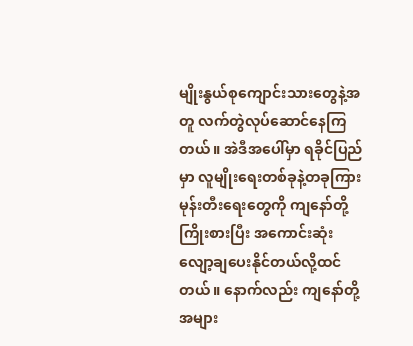မျိုးနွယ်စုကျောင်းသားတွေနဲ့အတူ လက်တွဲလုပ်ဆောင်နေကြတယ်။ အဲဒီအပေါ်မှာ ရခိုင်ပြည်မှာ လူမျိုးရေးတစ်ခုနဲ့တခုကြား မုန်းတီးရေးတွေကို ကျနော်တို့ကြိုးစားပြီး အကောင်းဆုံးလျော့ချပေးနိုင်တယ်လို့ထင်တယ်။ နောက်လည်း ကျနော်တို့ အများ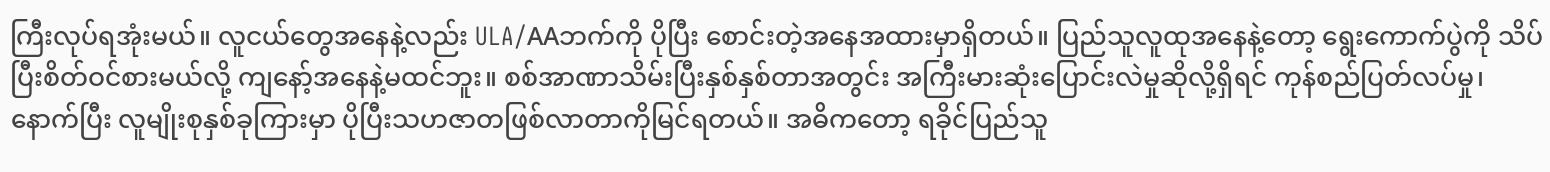ကြီးလုပ်ရအုံးမယ်။ လူငယ်တွေအနေနဲ့လည်း ULA/AAဘက်ကို ပိုပြီး စောင်းတဲ့အနေအထားမှာရှိတယ်။ ပြည်သူလူထုအနေနဲ့တော့ ရွေးကောက်ပွဲကို သိပ်ပြီးစိတ်ဝင်စားမယ်လို့ ကျနော့်အနေနဲ့မထင်ဘူး။ စစ်အာဏာသိမ်းပြီးနှစ်နှစ်တာအတွင်း အကြီးမားဆုံးပြောင်းလဲမှုဆိုလို့ရှိရင် ကုန်စည်ပြတ်လပ်မှု၊ နောက်ပြီး လူမျိုးစုနှစ်ခုကြားမှာ ပိုပြီးသဟဇာတဖြစ်လာတာကိုမြင်ရတယ်။ အဓိကတော့ ရခိုင်ပြည်သူ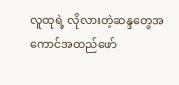လူထုရဲ့ လိုလားတဲ့ဆန္ဒတွေအကောင်အထည်ဖော်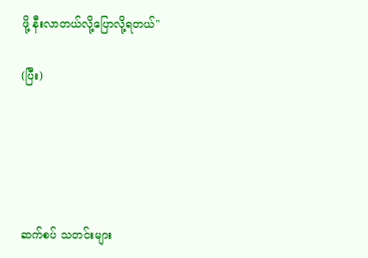ဖို့ နီးလာတယ်လို့ပြောလို့ရတယ်"

(ပြီး)





ဆက်စပ် သတင်းများ